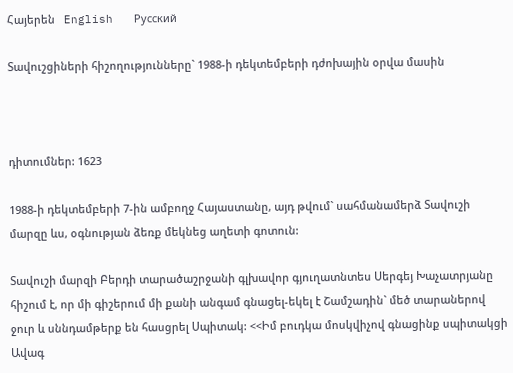Հայերեն   English   Русский

Տավուշցիների հիշողությունները` 1988-ի դեկտեմբերի դժոխային օրվա մասին



դիտումներ: 1623

1988-ի դեկտեմբերի 7-ին ամբողջ Հայաստանը, այդ թվում` սահմանամերձ Տավուշի մարզը ևս, օգնության ձեռք մեկնեց աղետի գոտուն:

Տավուշի մարզի Բերդի տարածաշրջանի գլխավոր գյուղատնտես Սերգեյ Խաչատրյանը հիշում է, որ մի գիշերում մի քանի անգամ գնացել-եկել է Շամշադին` մեծ տարաներով ջուր և սննդամթերք են հասցրել Սպիտակ: <<Իմ բուդկա մոսկվիչով գնացինք սպիտակցի Ավագ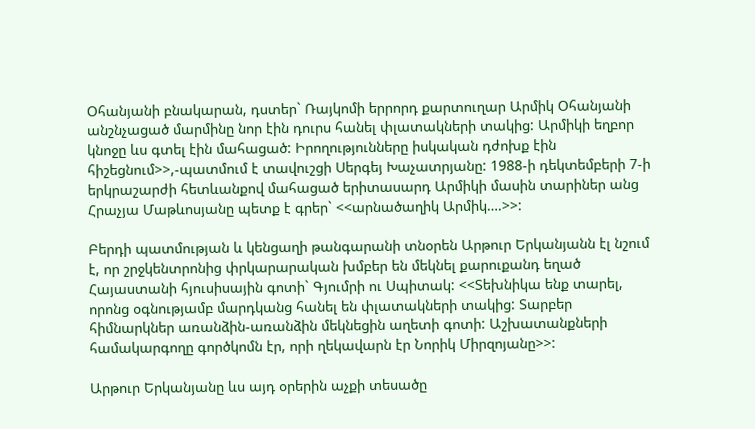Օհանյանի բնակարան, դստեր` Ռայկոմի երրորդ քարտուղար Արմիկ Օհանյանի անշնչացած մարմինը նոր էին դուրս հանել փլատակների տակից: Արմիկի եղբոր կնոջը ևս գտել էին մահացած: Իրողությունները իսկական դժոխք էին հիշեցնում>>,-պատմում է տավուշցի Սերգեյ Խաչատրյանը: 1988-ի դեկտեմբերի 7-ի երկրաշարժի հետևանքով մահացած երիտասարդ Արմիկի մասին տարիներ անց Հրաչյա Մաթևոսյանը պետք է գրեր` <<արնածաղիկ Արմիկ….>>:

Բերդի պատմության և կենցաղի թանգարանի տնօրեն Արթուր Երկանյանն էլ նշում է, որ շրջկենտրոնից փրկարարական խմբեր են մեկնել քարուքանդ եղած Հայաստանի հյուսիսային գոտի` Գյումրի ու Սպիտակ: <<Տեխնիկա ենք տարել, որոնց օգնությամբ մարդկանց հանել են փլատակների տակից: Տարբեր հիմնարկներ առանձին-առանձին մեկնեցին աղետի գոտի: Աշխատանքների համակարգողը գործկոմն էր, որի ղեկավարն էր Նորիկ Միրզոյանը>>:

Արթուր Երկանյանը ևս այդ օրերին աչքի տեսածը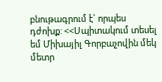բնութագրում է` որպես դժոխք: <<Սպիտակում տեսել եմ Միխայիլ Գորբաչովին մեկ մետր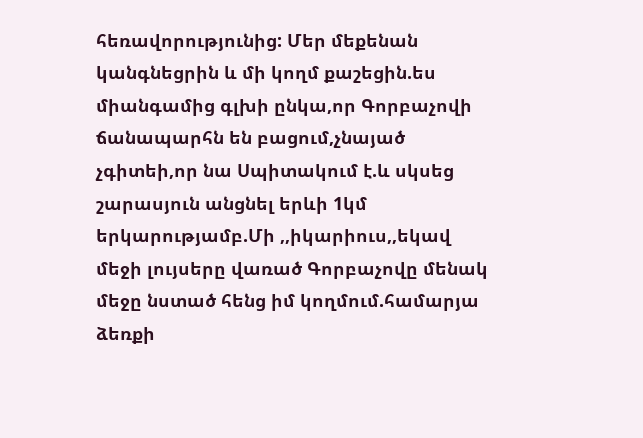հեռավորությունից: Մեր մեքենան կանգնեցրին և մի կողմ քաշեցին.ես միանգամից գլխի ընկա,որ Գորբաչովի ճանապարհն են բացում,չնայած չգիտեի,որ նա Սպիտակում է.և սկսեց շարասյուն անցնել երևի 1կմ երկարությամբ.Մի ,,իկարիուս,,եկավ մեջի լույսերը վառած Գորբաչովը մենակ մեջը նստած հենց իմ կողմում.համարյա ձեռքի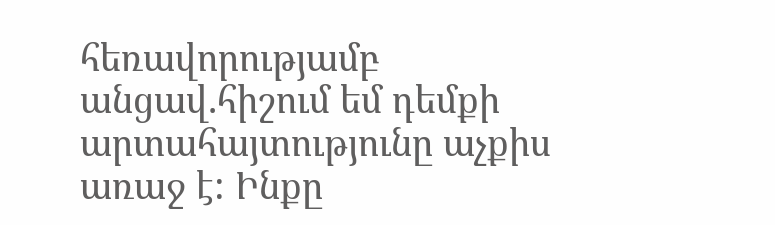հեռավորությամբ անցավ.հիշում եմ դեմքի արտահայտությունը աչքիս առաջ է: Ինքը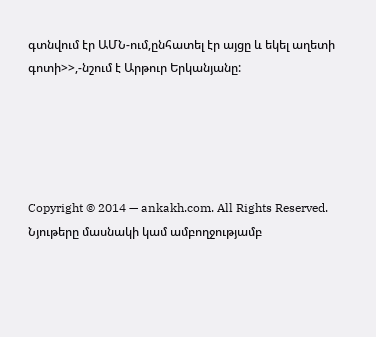գտնվում էր ԱՄՆ-ում,ընհատել էր այցը և եկել աղետի գոտի>>,-նշում է Արթուր Երկանյանը:





Copyright © 2014 — ankakh.com. All Rights Reserved. Նյութերը մասնակի կամ ամբողջությամբ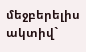մեջբերելիս ակտիվ`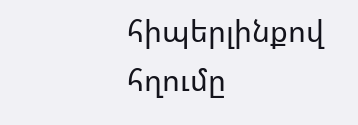հիպերլինքով հղումը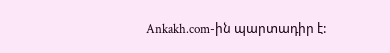Ankakh.com-ին պարտադիր է: